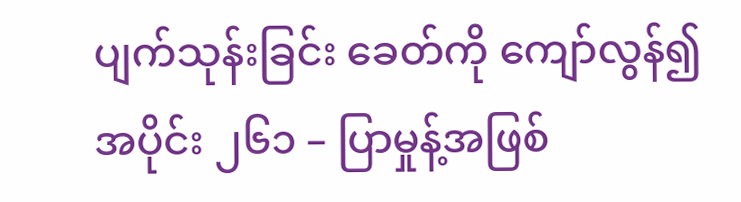ပျက်သုန်းခြင်း ခေတ်ကို ကျော်လွန်၍
အပိုင်း ၂၆၁ – ပြာမှုန့်အဖြစ်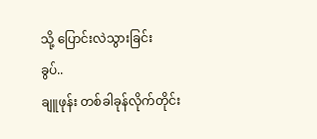သို့ ပြောင်းလဲသွားခြင်း
ခွပ်..
ချူဖုန်း တစ်ခါခုန်လိုက်တိုင်း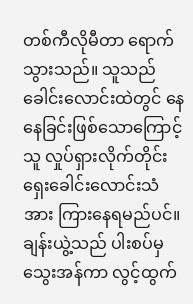တစ်ကီလိုမီတာ ရောက်သွားသည်။ သူသည် ခေါင်းလောင်းထဲတွင် နေနေခြင်းဖြစ်သောကြောင့် သူ လှုပ်ရှားလိုက်တိုင်း ရှေးခေါင်းလောင်းသံအား ကြားနေရမည်ပင်။
ချန်းယွဲ့သည် ပါးစပ်မှ သွေးအန်ကာ လွင့်ထွက်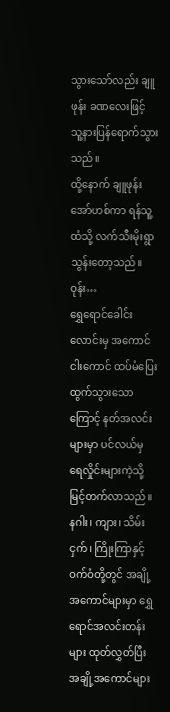သွားသော်လည်း ချူဖုန်း ခဏလေးဖြင့် သူ့နားပြန်ရောက်သွားသည်။
ထို့နောက် ချူဖုန်း အော်ဟစ်ကာ ရန်သူ့ထံသို့ လက်သီးမိုးရွာသွန်းတော့သည်။
ဝုန်း…
ရွှေရောင်ခေါင်းလောင်းမှ အကောင်ငါးကောင် ထပ်မံပြေးထွက်သွားသောကြောင့် နတ်အလင်းများမှာ ပင်လယ်မှ ရေလှိုင်းများကဲ့သို့ မြင့်တက်လာသည်။
နဂါး၊ ကျား၊ သိမ်းငှက်၊ ကြိုးကြာနှင့် ဝက်ဝံတို့တွင် အချို့အကောင်များမှာ ရွှေရောင်အလင်းတန်းများ ထုတ်လွှတ်ပြီး အချို့အကောင်များ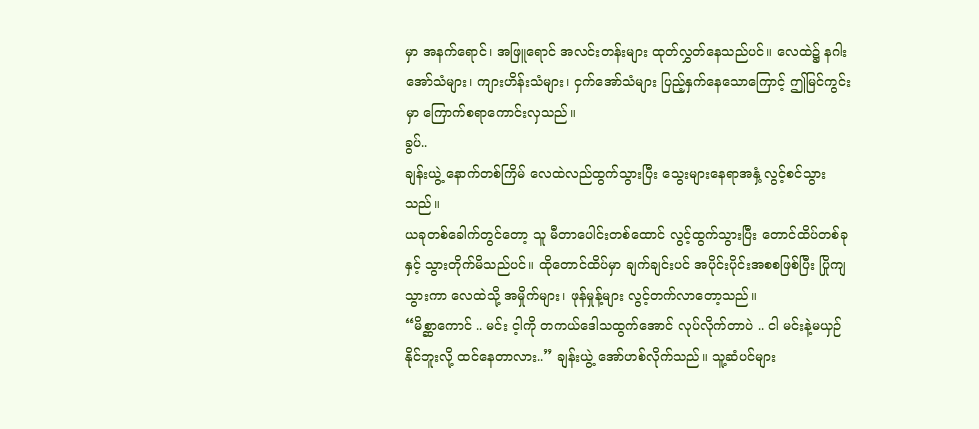မှာ အနက်ရောင်၊ အဖြူရောင် အလင်းတန်းများ ထုတ်လွှတ်နေသည်ပင်။ လေထဲ၌ နဂါးအော်သံများ၊ ကျားဟိန်းသံများ၊ ငှက်အော်သံများ ပြည့်နှက်နေသောကြောင့် ဤမြင်ကွင်းမှာ ကြောက်စရာကောင်းလှသည်။
ခွပ်..
ချန်းယွဲ့ နောက်တစ်ကြိမ် လေထဲလည်ထွက်သွားပြီး သွေးများနေရာအနှံ့ လွင့်စင်သွားသည်။
ယခုတစ်ခေါက်တွင်တော့ သူ မီတာပေါင်းတစ်ထောင် လွင့်ထွက်သွားပြီး တောင်ထိပ်တစ်ခုနှင့် သွားတိုက်မိသည်ပင်။ ထိုတောင်ထိပ်မှာ ချက်ချင်းပင် အပိုင်းပိုင်းအစစဖြစ်ပြီး ပြိုကျသွားကာ လေထဲသို့ အမှိုက်များ၊ ဖုန်မှုန့်များ လွင့်တက်လာတော့သည်။
“မိစ္ဆာကောင် .. မင်း င့ါကို တကယ်ဒေါသထွက်အောင် လုပ်လိုက်တာပဲ .. ငါ မင်းနဲ့မယှဉ်နိုင်ဘူးလို့ ထင်နေတာလား..” ချန်းယွဲ့ အော်ဟစ်လိုက်သည်။ သူ့ဆံပင်များ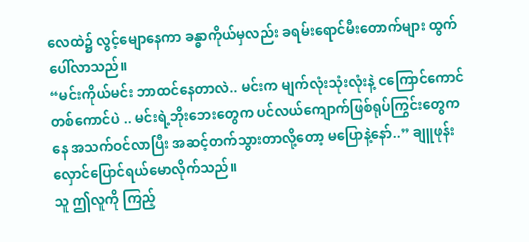လေထဲ၌ လွင့်မျောနေကာ ခန္ဓာကိုယ်မှလည်း ခရမ်းရောင်မီးတောက်များ ထွက်ပေါ်လာသည်။
“မင်းကိုယ်မင်း ဘာထင်နေတာလဲ.. မင်းက မျက်လုံးသုံးလုံးနဲ့ ငကြောင်ကောင်တစ်ကောင်ပဲ .. မင်းရဲ့ဘိုးဘေးတွေက ပင်လယ်ကျောက်ဖြစ်ရုပ်ကြွင်းတွေကနေ အသက်ဝင်လာပြီး အဆင့်တက်သွားတာလို့တော့ မပြောနဲ့နော်..” ချူဖုန်း လှောင်ပြောင်ရယ်မောလိုက်သည်။
သူ ဤလူကို ကြည့်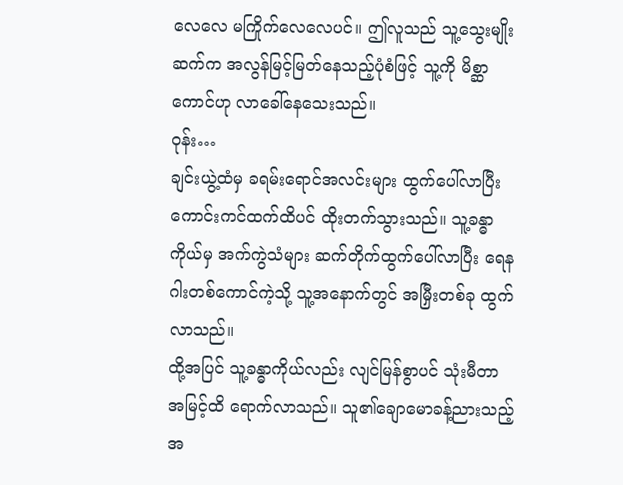လေလေ မကြိုက်လေလေပင်။ ဤလူသည် သူ့သွေးမျိုးဆက်က အလွန်မြင့်မြတ်နေသည့်ပုံစံဖြင့် သူ့ကို မိစ္ဆာကောင်ဟု လာခေါ်နေသေးသည်။
ဝုန်း…
ချင်းယွဲ့ထံမှ ခရမ်းရောင်အလင်းများ ထွက်ပေါ်လာပြီး ကောင်းကင်ထက်ထိပင် ထိုးတက်သွားသည်။ သူ့ခန္ဓာကိုယ်မှ အက်ကွဲသံများ ဆက်တိုက်ထွက်ပေါ်လာပြီး ရေနဂါးတစ်ကောင်ကဲ့သို့ သူ့အနောက်တွင် အမြှီးတစ်ခု ထွက်လာသည်။
ထို့အပြင် သူ့ခန္ဓာကိုယ်လည်း လျင်မြန်စွာပင် သုံးမီတာအမြင့်ထိ ရောက်လာသည်။ သူ၏ချောမောခန့်ညားသည့်အ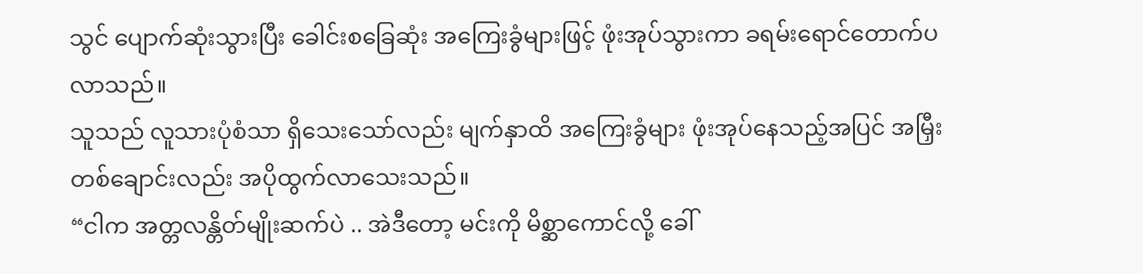သွင် ပျောက်ဆုံးသွားပြီး ခေါင်းစခြေဆုံး အကြေးခွံများဖြင့် ဖုံးအုပ်သွားကာ ခရမ်းရောင်တောက်ပလာသည်။
သူသည် လူသားပုံစံသာ ရှိသေးသော်လည်း မျက်နှာထိ အကြေးခွံများ ဖုံးအုပ်နေသည့်အပြင် အမြှီးတစ်ချောင်းလည်း အပိုထွက်လာသေးသည်။
“ငါက အတ္တလန္တိတ်မျိုးဆက်ပဲ .. အဲဒီတော့ မင်းကို မိစ္ဆာကောင်လို့ ခေါ်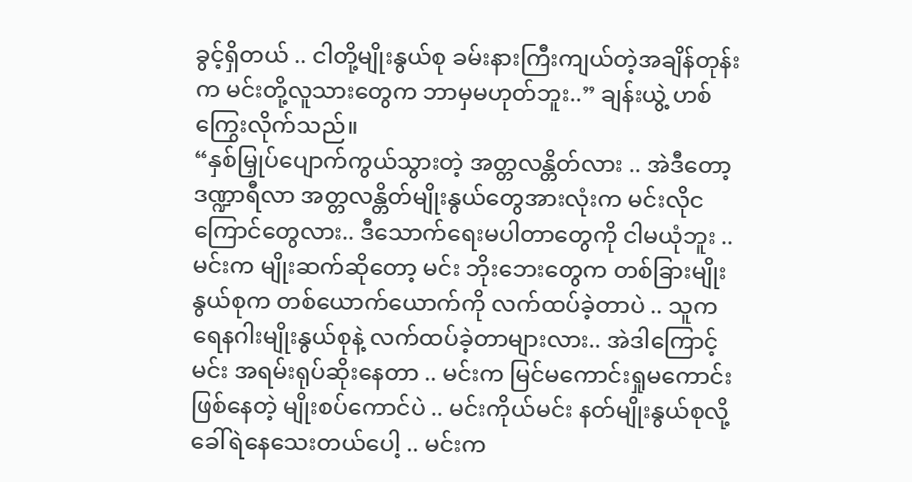ခွင့်ရှိတယ် .. ငါတို့မျိုးနွယ်စု ခမ်းနားကြီးကျယ်တဲ့အချိန်တုန်းက မင်းတို့လူသားတွေက ဘာမှမဟုတ်ဘူး..” ချန်းယွဲ့ ဟစ်ကြွေးလိုက်သည်။
“နှစ်မြှုပ်ပျောက်ကွယ်သွားတဲ့ အတ္တလန္တိတ်လား .. အဲဒီတော့ ဒဏ္ဍာရီလာ အတ္တလန္တိတ်မျိုးနွယ်တွေအားလုံးက မင်းလိုငကြောင်တွေလား.. ဒီသောက်ရေးမပါတာတွေကို ငါမယုံဘူး .. မင်းက မျိုးဆက်ဆိုတော့ မင်း ဘိုးဘေးတွေက တစ်ခြားမျိုးနွယ်စုက တစ်ယောက်ယောက်ကို လက်ထပ်ခဲ့တာပဲ .. သူက ရေနဂါးမျိုးနွယ်စုနဲ့ လက်ထပ်ခဲ့တာများလား.. အဲဒါကြောင့် မင်း အရမ်းရုပ်ဆိုးနေတာ .. မင်းက မြင်မကောင်းရှုမကောင်းဖြစ်နေတဲ့ မျိုးစပ်ကောင်ပဲ .. မင်းကိုယ်မင်း နတ်မျိုးနွယ်စုလို့ ခေါ်ရဲနေသေးတယ်ပေါ့ .. မင်းက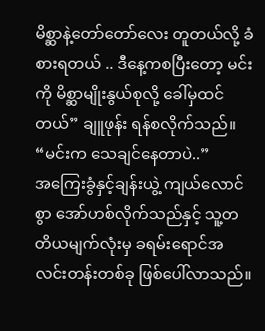မိစ္ဆာနဲ့တော်တော်လေး တူတယ်လို့ ခံစားရတယ် .. ဒီနေ့ကစပြီးတော့ မင်းကို မိစ္ဆာမျိုးနွယ်စုလို့ ခေါ်မှထင်တယ်” ချူဖုန်း ရန်စလိုက်သည်။
“မင်းက သေချင်နေတာပဲ..”
အကြေးခွံနှင့်ချန်းယွဲ့ ကျယ်လောင်စွာ အော်ဟစ်လိုက်သည်နှင့် သူ့တတိယမျက်လုံးမှ ခရမ်းရောင်အလင်းတန်းတစ်ခု ဖြစ်ပေါ်လာသည်။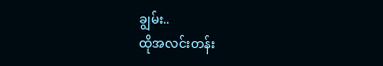ချွမ်း..
ထိုအလင်းတန်း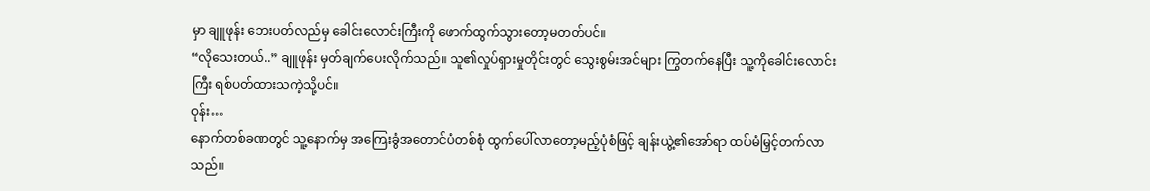မှာ ချူဖုန်း ဘေးပတ်လည်မှ ခေါင်းလောင်းကြီးကို ဖောက်ထွက်သွားတော့မတတ်ပင်။
“လိုသေးတယ်..” ချူဖုန်း မှတ်ချက်ပေးလိုက်သည်။ သူ၏လှုပ်ရှားမှုတိုင်းတွင် သွေးစွမ်းအင်များ ကြွတက်နေပြီး သူ့ကိုခေါင်းလောင်းကြီး ရစ်ပတ်ထားသကဲ့သို့ပင်။
ဝုန်း…
နောက်တစ်ခဏတွင် သူ့နောက်မှ အကြေးခွံအတောင်ပံတစ်စုံ ထွက်ပေါ်လာတော့မည့်ပုံစံဖြင့် ချန်းယွဲ့၏အော်ရာ ထပ်မံမြှင့်တက်လာသည်။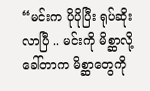“မင်းက ပိုပိုပြီး ရုပ်ဆိုးလာပြီ .. မင်းကို မိစ္ဆာလို့ခေါ်တာက မိစ္ဆာတွေကို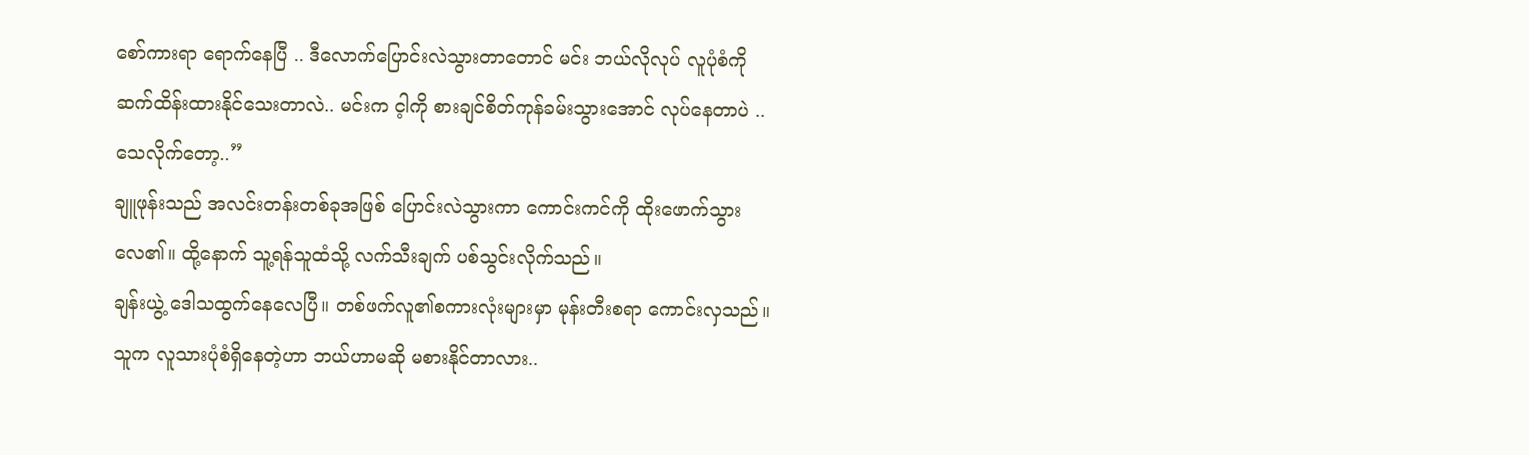စော်ကားရာ ရောက်နေပြီ .. ဒီလောက်ပြောင်းလဲသွားတာတောင် မင်း ဘယ်လိုလုပ် လူပုံစံကို ဆက်ထိန်းထားနိုင်သေးတာလဲ.. မင်းက င့ါကို စားချင်စိတ်ကုန်ခမ်းသွားအောင် လုပ်နေတာပဲ .. သေလိုက်တော့..”
ချူဖုန်းသည် အလင်းတန်းတစ်ခုအဖြစ် ပြောင်းလဲသွားကာ ကောင်းကင်ကို ထိုးဖောက်သွားလေ၏။ ထို့နောက် သူ့ရန်သူထံသို့ လက်သီးချက် ပစ်သွင်းလိုက်သည်။
ချန်းယွဲ့ ဒေါသထွက်နေလေပြီ။ တစ်ဖက်လူ၏စကားလုံးများမှာ မုန်းတီးစရာ ကောင်းလှသည်။ သူက လူသားပုံစံရှိနေတဲ့ဟာ ဘယ်ဟာမဆို မစားနိုင်တာလား..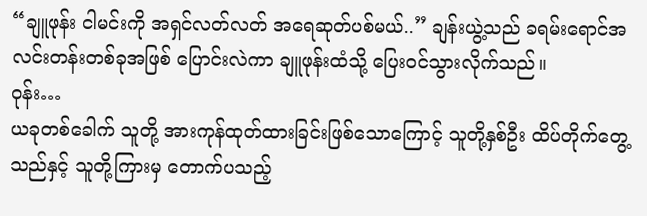“ချူဖုန်း ငါမင်းကို အရှင်လတ်လတ် အရေဆုတ်ပစ်မယ်..” ချန်းယွဲ့သည် ခရမ်းရောင်အလင်းတန်းတစ်ခုအဖြစ် ပြောင်းလဲကာ ချူဖုန်းထံသို့ ပြေးဝင်သွားလိုက်သည်။
ဝုန်း…
ယခုတစ်ခေါက် သူတို့ အားကုန်ထုတ်ထားခြင်းဖြစ်သောကြောင့် သူတို့နှစ်ဦး ထိပ်တိုက်တွေ့သည်နှင့် သူတို့ကြားမှ တောက်ပသည့်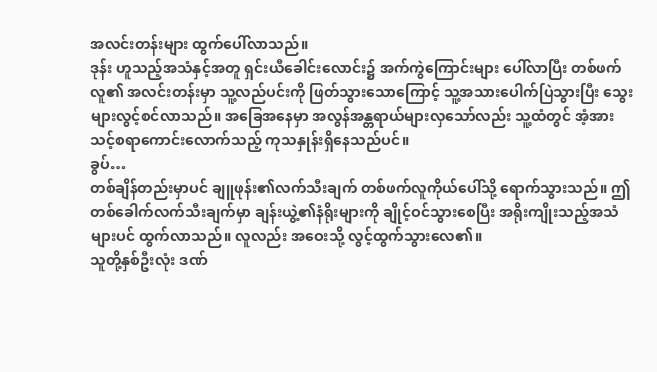အလင်းတန်းများ ထွက်ပေါ်လာသည်။
ဒုန်း ဟူသည့်အသံနှင့်အတူ ရှင်းယီခေါင်းလောင်း၌ အက်ကွဲကြောင်းများ ပေါ်လာပြီး တစ်ဖက်လူ၏ အလင်းတန်းမှာ သူ့လည်ပင်းကို ဖြတ်သွားသောကြောင့် သူ့အသားပေါက်ပြဲသွားပြီး သွေးများလွင့်စင်လာသည်။ အခြေအနေမှာ အလွန်အန္တရာယ်များလှသော်လည်း သူ့ထံတွင် အံ့အားသင့်စရာကောင်းလောက်သည့် ကုသနှုန်းရှိနေသည်ပင်။
ခွပ်…
တစ်ချိန်တည်းမှာပင် ချူဖုန်း၏လက်သီးချက် တစ်ဖက်လူကိုယ်ပေါ်သို့ ရောက်သွားသည်။ ဤတစ်ခေါက်လက်သီးချက်မှာ ချန်းယွဲ့၏နံရိုးများကို ချိုင့်ဝင်သွားစေပြီး အရိုးကျိုးသည့်အသံများပင် ထွက်လာသည်။ လူလည်း အဝေးသို့ လွင့်ထွက်သွားလေ၏။
သူတို့နှစ်ဦးလုံး ဒဏ်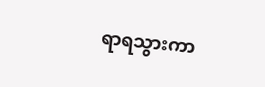ရာရသွားကာ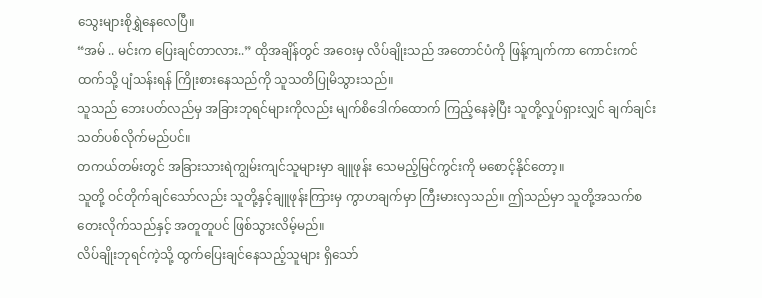သွေးများစိုရွှဲနေလေပြီ။
“အမ် .. မင်းက ပြေးချင်တာလား..” ထိုအချိန်တွင် အဝေးမှ လိပ်ချိုးသည် အတောင်ပံကို ဖြန့်ကျက်ကာ ကောင်းကင်ထက်သို့ ပျံသန်းရန် ကြိုးစားနေသည်ကို သူသတိပြုမိသွားသည်။
သူသည် ဘေးပတ်လည်မှ အခြားဘုရင်များကိုလည်း မျက်စိဒေါက်ထောက် ကြည့်နေခဲ့ပြီး သူတို့လှုပ်ရှားလျှင် ချက်ချင်း သတ်ပစ်လိုက်မည်ပင်။
တကယ်တမ်းတွင် အခြားသားရဲကျွမ်းကျင်သူများမှာ ချူဖုန်း သေမည့်မြင်ကွင်းကို မစောင့်နိုင်တော့။
သူတို့ ဝင်တိုက်ချင်သော်လည်း သူတို့နှင့်ချူဖုန်းကြားမှ ကွာဟချက်မှာ ကြီးမားလှသည်။ ဤသည်မှာ သူတို့အသက်စတေးလိုက်သည်နှင့် အတူတူပင် ဖြစ်သွားလိမ့်မည်။
လိပ်ချိုးဘုရင်ကဲ့သို့ ထွက်ပြေးချင်နေသည့်သူများ ရှိသော်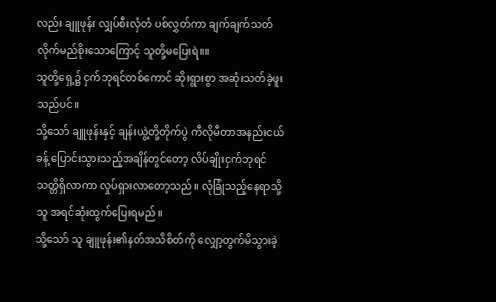လည်း ချူဖုန်း လျှပ်စီးလှံတံ ပစ်လွှတ်ကာ ချက်ချက်သတ်လိုက်မည်စိုးသောကြောင့် သူတို့မပြေးရဲ။။
သူတို့ရှေ့၌ ငှက်ဘုရင်တစ်ကောင် ဆိုးရွားစွာ အဆုံးသတ်ခဲ့ဖူးသည်ပင်။
သို့သော် ချူဖုန်းနှင့် ချန်းယွဲ့တို့တိုက်ပွဲ ကီလိုမီတာအနည်းငယ်ခန့် ပြောင်းသွားသည့်အချိန်တွင်တော့ လိပ်ချိုးငှက်ဘုရင် သတ္တိရှိလာကာ လှုပ်ရှားလာတော့သည်။ လုံခြုံသည့်နေရာသို့ သူ အရင်ဆုံးထွက်ပြေးရမည်။
သို့သော် သူ ချူဖုန်း၏နတ်အသိစိတ်ကို လျှော့တွက်မိသွားခဲ့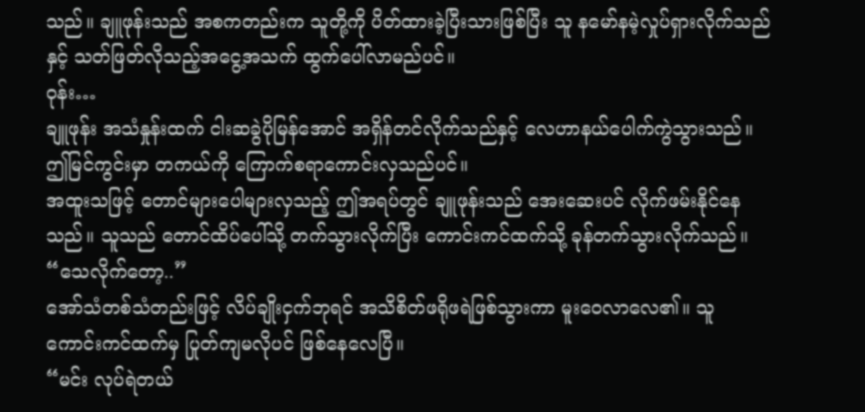သည်။ ချူဖုန်းသည် အစကတည်းက သူတို့ကို ပိတ်ထားခဲ့ပြီးသားဖြစ်ပြီး သူ နမော်နမဲ့လှုပ်ရှားလိုက်သည်နှင့် သတ်ဖြတ်လိုသည့်အငွေ့အသက် ထွက်ပေါ်လာမည်ပင်။
ဝုန်း…
ချူဖုန်း အသံနှုန်းထက် ငါးဆခွဲပိုမြန်အောင် အရှိန်တင်လိုက်သည်နှင့် လေဟာနယ်ပေါက်ကွဲသွားသည်။ ဤမြင်ကွင်းမှာ တကယ်ကို ကြောက်စရာကောင်းလှသည်ပင်။
အထူးသဖြင့် တောင်များပေါများလှသည့် ဤအရပ်တွင် ချူဖုန်းသည် အေးဆေးပင် လိုက်ဖမ်းနိုင်နေသည်။ သူသည် တောင်ထိပ်ပေါ်သို့ တက်သွားလိုက်ပြီး ကောင်းကင်ထက်သို့ ခုန်တက်သွားလိုက်သည်။
“သေလိုက်တော့..”
အော်သံတစ်သံတည်းဖြင့် လိပ်ချိုးငှက်ဘုရင် အသိစိတ်ဖရိုဖရဲဖြစ်သွားကာ မူးဝေလာလေ၏။ သူ ကောင်းကင်ထက်မှ ပြုတ်ကျမလိုပင် ဖြစ်နေလေပြီ။
“မင်း လုပ်ရဲတယ်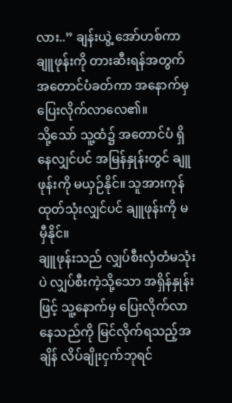လား..” ချန်းယွဲ့ အော်ဟစ်ကာ ချူဖုန်းကို တားဆီးရန်အတွက် အတောင်ပံခတ်ကာ အနောက်မှ ပြေးလိုက်လာလေ၏။
သို့သော် သူ့ထံ၌ အတောင်ပံ ရှိနေလျှင်ပင် အမြန်နှုန်းတွင် ချူဖုန်းကို မယှဉ်နိုင်။ သူအားကုန်ထုတ်သုံးလျှင်ပင် ချူဖုန်းကို မမှီနိုင်။
ချူဖုန်းသည် လျှပ်စီးလှံတံမသုံးပဲ လျှပ်စီးကဲ့သို့သော အရှိန်နှုန်းဖြင့် သူ့နောက်မှ ပြေးလိုက်လာနေသည်ကို မြင်လိုက်ရသည့်အချိန် လိပ်ချိုးငှက်ဘုရင်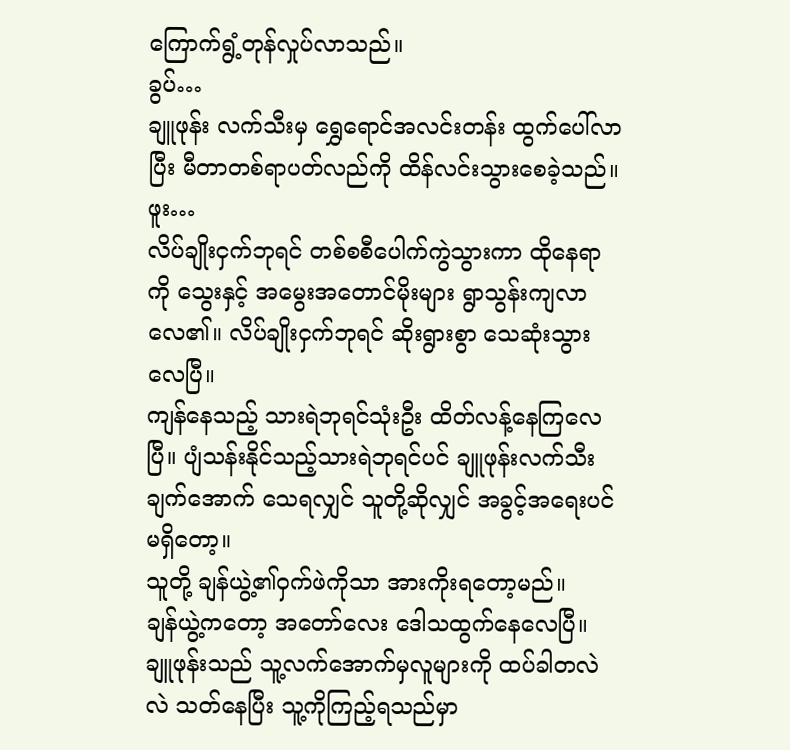ကြောက်ရွံ့တုန်လှုပ်လာသည်။
ခွပ်…
ချူဖုန်း လက်သီးမှ ရွှေရောင်အလင်းတန်း ထွက်ပေါ်လာပြီး မီတာတစ်ရာပတ်လည်ကို ထိန်လင်းသွားစေခဲ့သည်။
ဖူး…
လိပ်ချိုးငှက်ဘုရင် တစ်စစီပေါက်ကွဲသွားကာ ထိုနေရာကို သွေးနှင့် အမွေးအတောင်မိုးများ ရွာသွန်းကျလာလေ၏။ လိပ်ချိုးငှက်ဘုရင် ဆိုးရွားစွာ သေဆုံးသွားလေပြီ။
ကျန်နေသည့် သားရဲဘုရင်သုံးဦး ထိတ်လန့်နေကြလေပြီ။ ပျံသန်းနိုင်သည့်သားရဲဘုရင်ပင် ချူဖုန်းလက်သီးချက်အောက် သေရလျှင် သူတို့ဆိုလျှင် အခွင့်အရေးပင်မရှိတော့။
သူတို့ ချန်ယွဲ့၏ဝှက်ဖဲကိုသာ အားကိုးရတော့မည်။
ချန်ယွဲ့ကတော့ အတော်လေး ဒေါသထွက်နေလေပြီ။ ချူဖုန်းသည် သူ့လက်အောက်မှလူများကို ထပ်ခါတလဲလဲ သတ်နေပြီး သူ့ကိုကြည့်ရသည်မှာ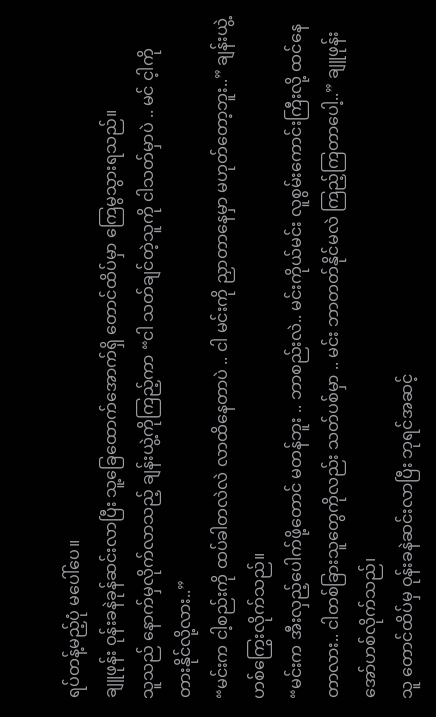ရပ်တန့်မည့်ပုံ မပေါ်ပေ။
ချူဖုန်း ဝုန်းခနဲခုန်ဆင်းလာပြီး သူ့ခြေထောက်အောက်ရှိ တောင်ထိပ်မှာ ကြေမွသွားရသည်။
သူသည် နောက်မှလိုက်လာသည့် ချန်းယွဲ့ကိုကြည့်ကာ “ငါ သတ်ချင်တဲ့သူကို ငါသတ်မှာပဲ .. မင် င့ါကို တားနိုင်လို့လား..”
“မင်းက ငါ့စည်းကို ထပ်ခါတလဲလဲ လာထိနေတာပဲ .. ငါ မင်းကို ညှာတာနေမှာ မဟုတ်တော့ဘူး..” ချန်းယွဲ့ ဟစ်ကြွေးလိုက်သည်။
“မင်းက အီးလှည့်ပေါက်ဖို့တောင် မတန်ဘူး .. ဘာစည်းလဲ.. မင်းကိုယ်မင်း လူစွမ်းကောင်းကြီးလို့ ထင်နေတာလား.. ငါတစ်ခြားသူတွေကိုလည်း သတ်ပစ်မှာ .. မင်း ဘာတတ်နိုင်မလဲ ကြည့်ကြတာပေါ့..” ချူဖုန်း အော်ဟစ်လိုက်သည်၊
သူ တောင်ထိပ်မှ ဝုန်းခနဲဆင်းလာပြီး ဘုရင်အဆင့်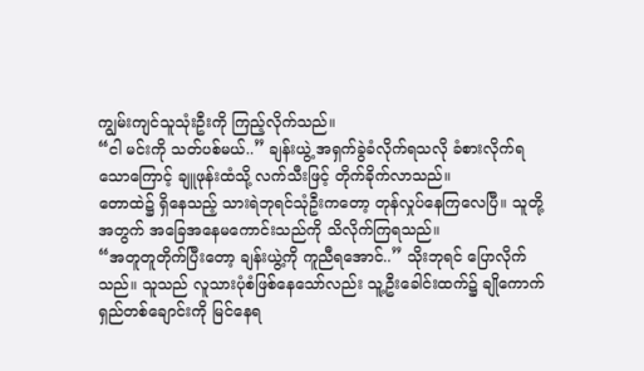ကျွမ်းကျင်သူသုံးဦးကို ကြည့်လိုက်သည်။
“ငါ မင်းကို သတ်ပစ်မယ်..” ချန်းယွဲ့ အရှက်ခွဲခံလိုက်ရသလို ခံစားလိုက်ရသောကြောင့် ချူဖုန်းထံသို့ လက်သီးဖြင့် တိုက်ခိုက်လာသည်။
တောထဲ၌ ရှိနေသည့် သားရဲဘုရင်သုံဦးကတော့ တုန်လှုပ်နေကြလေပြီ။ သူတို့အတွက် အခြေအနေမကောင်းသည်ကို သိလိုက်ကြရသည်။
“အတူတူတိုက်ပြီးတော့ ချန်းယွဲ့ကို ကူညီရအောင်..” သိုးဘုရင် ပြောလိုက်သည်။ သူသည် လူသားပုံစံဖြစ်နေသော်လည်း သူ့ဦးခေါင်းထက်၌ ချိုကောက်ရှည်တစ်ချောင်းကို မြင်နေရ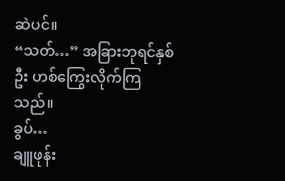ဆဲပင်။
“သတ်…” အခြားဘုရင်နှစ်ဦး ဟစ်ကြွေးလိုက်ကြသည်။
ခွပ်…
ချူဖုန်း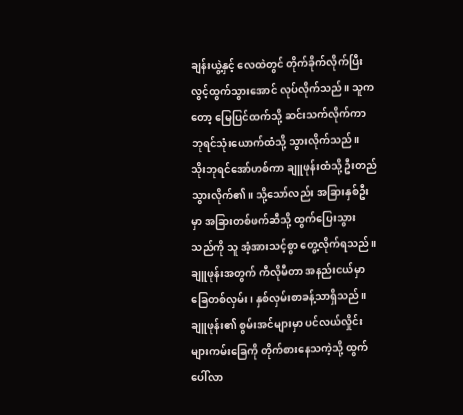ချန်းယွဲ့နှင့် လေထဲတွင် တိုက်ခိုက်လိုက်ပြီး လွင့်ထွက်သွားအောင် လုပ်လိုက်သည်။ သူကတော့ မြေပြင်ထက်သို့ ဆင်းသက်လိုက်ကာ ဘုရင်သုံးယောက်ထံသို့ သွားလိုက်သည်။
သိုးဘုရင်အော်ဟစ်ကာ ချူဖုန်းထံသို့ ဦးတည်သွားလိုက်၏။ သို့သော်လည်း အခြားနှစ်ဦးမှာ အခြားတစ်ဖက်ဆီသို့ ထွက်ပြေးသွားသည်ကို သူ အံ့အားသင့်စွာ တွေ့လိုက်ရသည်။
ချူဖုန်းအတွက် ကီလိုမီတာ အနည်းငယ်မှာ ခြေတစ်လှမ်း၊ နှစ်လှမ်းစာခန့်သာရှိသည်။
ချူဖုန်း၏ စွမ်းအင်များမှာ ပင်လယ်လှိုင်းများကမ်းခြေကို တိုက်စားနေသကဲ့သို့ ထွက်ပေါ်လာ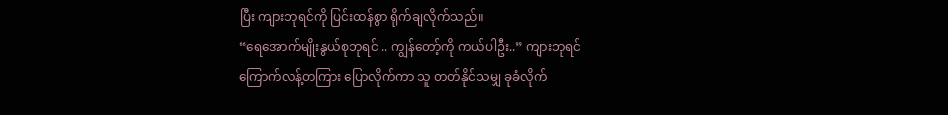ပြီး ကျားဘုရင်ကို ပြင်းထန်စွာ ရိုက်ချလိုက်သည်။
“ရေအောက်မျိုးနွယ်စုဘုရင် .. ကျွန်တော့်ကို ကယ်ပါဦး..” ကျားဘုရင် ကြောက်လန့်တကြား ပြောလိုက်ကာ သူ တတ်နိုင်သမျှ ခုခံလိုက်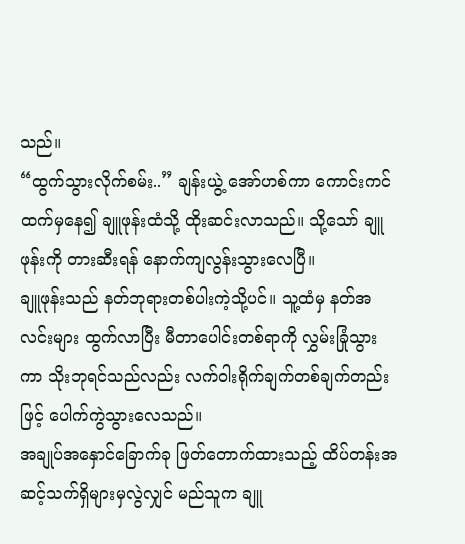သည်။
“ထွက်သွားလိုက်စမ်း..” ချန်းယွဲ့ အော်ဟစ်ကာ ကောင်းကင်ထက်မှနေ၍ ချူဖုန်းထံသို့ ထိုးဆင်းလာသည်။ သို့သော် ချူဖုန်းကို တားဆီးရန် နောက်ကျလွန်းသွားလေပြီ။
ချူဖုန်းသည် နတ်ဘုရားတစ်ပါးကဲ့သို့ပင်။ သူ့ထံမှ နတ်အလင်းများ ထွက်လာပြီး မီတာပေါင်းတစ်ရာကို လွှမ်းခြုံသွားကာ သိုးဘုရင်သည်လည်း လက်ဝါးရိုက်ချက်တစ်ချက်တည်းဖြင့် ပေါက်ကွဲသွားလေသည်။
အချုပ်အနှောင်ခြောက်ခု ဖြတ်တောက်ထားသည့် ထိပ်တန်းအဆင့်သက်ရှိများမှလွဲလျှင် မည်သူက ချူ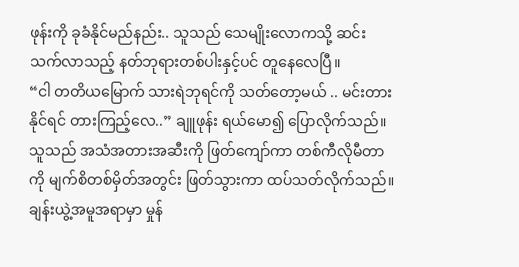ဖုန်းကို ခုခံနိုင်မည်နည်း.. သူသည် သေမျိုးလောကသို့ ဆင်းသက်လာသည့် နတ်ဘုရားတစ်ပါးနှင့်ပင် တူနေလေပြီ။
“ငါ တတိယမြောက် သားရဲဘုရင်ကို သတ်တော့မယ် .. မင်းတားနိုင်ရင် တားကြည့်လေ..” ချူဖုန်း ရယ်မော၍ ပြောလိုက်သည်။
သူသည် အသံအတားအဆီးကို ဖြတ်ကျော်ကာ တစ်ကီလိုမီတာကို မျက်စိတစ်မှိတ်အတွင်း ဖြတ်သွားကာ ထပ်သတ်လိုက်သည်။
ချန်းယွဲ့အမူအရာမှာ မှုန်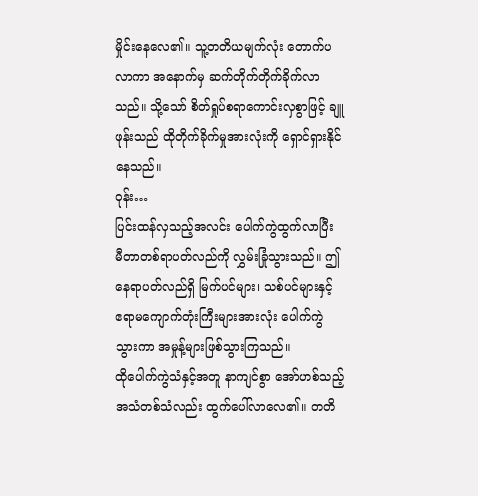မှိုင်းနေလေ၏။ သူ့တတိယမျက်လုံး တောက်ပလာကာ အနောက်မှ ဆက်တိုက်တိုက်ခိုက်လာသည်။ သို့သော် စိတ်ရှုပ်စရာကောင်းလှစွာဖြင့် ချူဖုန်းသည် ထိုတိုက်ခိုက်မှုအားလုံးကို ရှောင်ရှားနိုင်နေသည်။
ဝုန်း…
ပြင်းထန်လှသည့်အလင်း ပေါက်ကွဲထွက်လာပြီး မီတာတစ်ရာပတ်လည်ကို လွှမ်းခြုံသွားသည်။ ဤနေရာပတ်လည်ရှိ မြက်ပင်များ၊ သစ်ပင်များနှင့် ဧရာမကျောက်တုံးကြီးများအားလုံး ပေါက်ကွဲသွားကာ အမှုန့်များဖြစ်သွားကြသည်။
ထိုပေါက်ကွဲသံနှင့်အတူ နာကျင်စွာ အော်ဟစ်သည့်အသံတစ်သံလည်း ထွက်ပေါ်လာလေ၏။ တတိ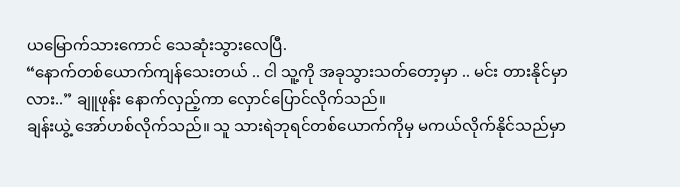ယမြောက်သားကောင် သေဆုံးသွားလေပြီ.
“နောက်တစ်ယောက်ကျန်သေးတယ် .. ငါ သူ့ကို အခုသွားသတ်တော့မှာ .. မင်း တားနိုင်မှာလား..” ချူဖုန်း နောက်လှည့်ကာ လှောင်ပြောင်လိုက်သည်။
ချန်းယွဲ့ အော်ဟစ်လိုက်သည်။ သူ သားရဲဘုရင်တစ်ယောက်ကိုမှ မကယ်လိုက်နိုင်သည်မှာ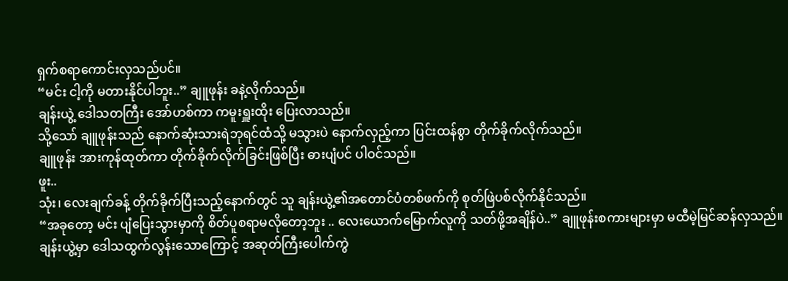ရှက်စရာကောင်းလှသည်ပင်။
“မင်း ငါ့ကို မတားနိုင်ပါဘူး..” ချူဖုန်း ခနဲ့လိုက်သည်။
ချန်းယွဲ့ ဒေါသတကြီး အော်ဟစ်ကာ ကမူးရှူးထိုး ပြေးလာသည်။
သို့သော် ချူဖုန်းသည် နောက်ဆုံးသားရဲဘုရင်ထံသို့ မသွားပဲ နောက်လှည့်ကာ ပြင်းထန်စွာ တိုက်ခိုက်လိုက်သည်။
ချူဖုန်း အားကုန်ထုတ်ကာ တိုက်ခိုက်လိုက်ခြင်းဖြစ်ပြီး ဓားပျံပင် ပါဝင်သည်။
ဖူး..
သုံး၊ လေးချက်ခန့် တိုက်ခိုက်ပြီးသည့်နောက်တွင် သူ ချန်းယွဲ့၏အတောင်ပံတစ်ဖက်ကို စုတ်ဖြဲပစ်လိုက်နိုင်သည်။
“အခုတော့ မင်း ပျံပြေးသွားမှာကို စိတ်ပူစရာမလိုတော့ဘူး .. လေးယောက်မြောက်လူကို သတ်ဖို့အချိန်ပဲ..” ချူဖုန်းစကားများမှာ မထီမဲ့မြင်ဆန်လှသည်။
ချန်းယွဲ့မှာ ဒေါသထွက်လွန်းသောကြောင့် အဆုတ်ကြီးပေါက်ကွဲ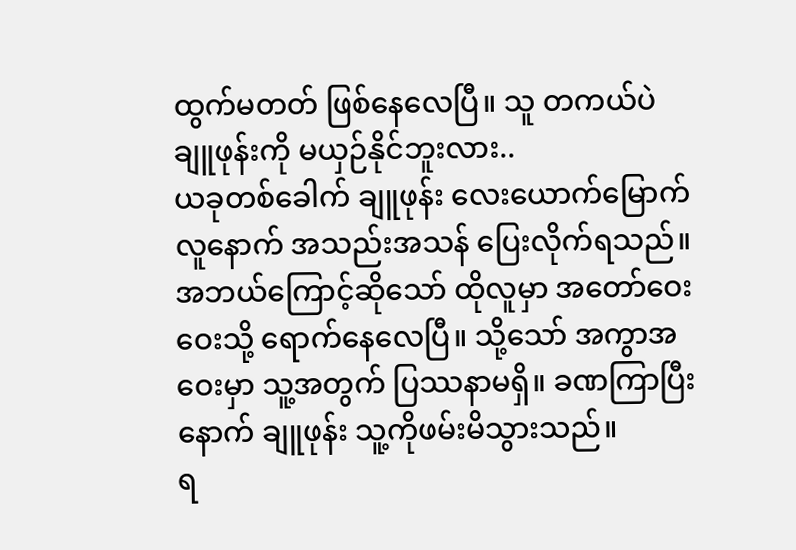ထွက်မတတ် ဖြစ်နေလေပြီ။ သူ တကယ်ပဲ ချူဖုန်းကို မယှဉ်နိုင်ဘူးလား..
ယခုတစ်ခေါက် ချူဖုန်း လေးယောက်မြောက်လူနောက် အသည်းအသန် ပြေးလိုက်ရသည်။ အဘယ်ကြောင့်ဆိုသော် ထိုလူမှာ အတော်ဝေးဝေးသို့ ရောက်နေလေပြီ။ သို့သော် အကွာအဝေးမှာ သူ့အတွက် ပြဿနာမရှိ။ ခဏကြာပြီးနောက် ချူဖုန်း သူ့ကိုဖမ်းမိသွားသည်။
ရ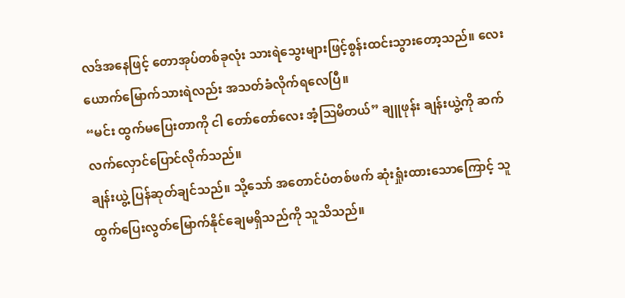လဒ်အနေဖြင့် တောအုပ်တစ်ခုလုံး သားရဲသွေးများဖြင့်စွန်းထင်းသွားတော့သည်။ လေးယောက်မြောက်သားရဲလည်း အသတ်ခံလိုက်ရလေပြီ။
“မင်း ထွက်မပြေးတာကို ငါ တော်တော်လေး အံ့ဩမိတယ်” ချူဖုန်း ချန်းယွဲ့ကို ဆက်လက်လှောင်ပြောင်လိုက်သည်။
ချန်းယွဲ့ ပြန်ဆုတ်ချင်သည်။ သို့သော် အတောင်ပံတစ်ဖက် ဆုံးရှုံးထားသောကြောင့် သူ ထွက်ပြေးလွတ်မြောက်နိုင်ချေမရှိသည်ကို သူသိသည်။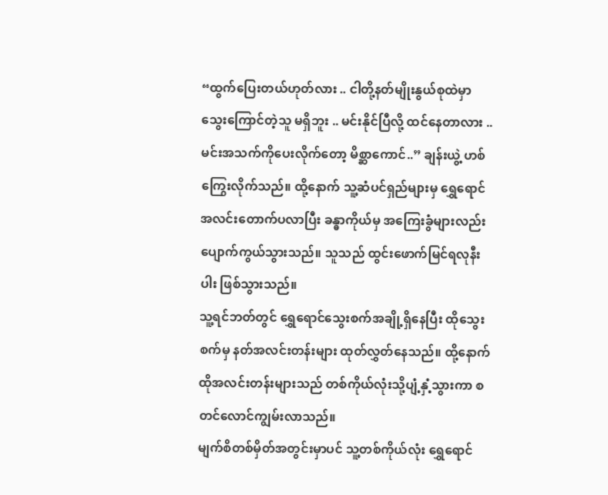“ထွက်ပြေးတယ်ဟုတ်လား .. ငါတို့နတ်မျိုးနွယ်စုထဲမှာ သွေးကြောင်တဲ့သူ မရှိဘူး .. မင်းနိုင်ပြီလို့ ထင်နေတာလား .. မင်းအသက်ကိုပေးလိုက်တော့ မိစ္ဆာကောင်..” ချန်းယွဲ့ ဟစ်ကြွေးလိုက်သည်။ ထို့နောက် သူ့ဆံပင်ရှည်များမှ ရွှေရောင်အလင်းတောက်ပလာပြီး ခန္ဓာကိုယ်မှ အကြေးခွံများလည်း ပျောက်ကွယ်သွားသည်။ သူသည် ထွင်းဖောက်မြင်ရလုနီးပါး ဖြစ်သွားသည်။
သူ့ရင်ဘတ်တွင် ရွှေရောင်သွေးစက်အချို့ရှိနေပြီး ထိုသွေးစက်မှ နတ်အလင်းတန်းများ ထုတ်လွှတ်နေသည်။ ထို့နောက် ထိုအလင်းတန်းများသည် တစ်ကိုယ်လုံးသို့ပျံ့နှံ့သွားကာ စတင်လောင်ကျွမ်းလာသည်။
မျက်စိတစ်မှိတ်အတွင်းမှာပင် သူ့တစ်ကိုယ်လုံး ရွှေရောင်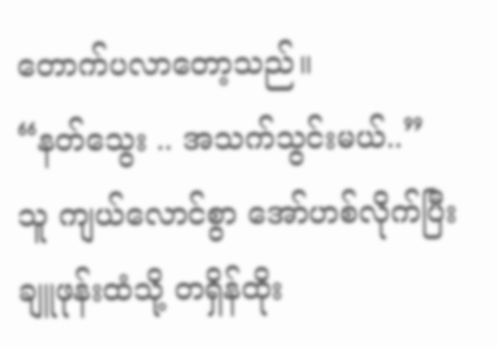တောက်ပလာတော့သည်။
“နတ်သွေး .. အသက်သွင်းမယ်..” သူ ကျယ်လောင်စွာ အော်ဟစ်လိုက်ပြီး ချူဖုန်းထံသို့ တရှိန်ထိုး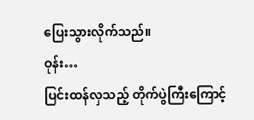ပြေးသွားလိုက်သည်။
ဝုန်း…
ပြင်းထန်လှသည့် တိုက်ပွဲကြီးကြောင့်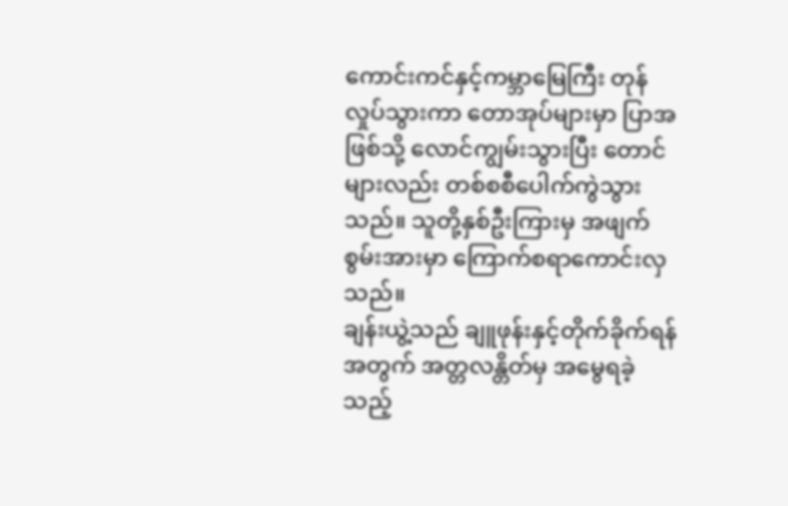ကောင်းကင်နှင့်ကမ္ဘာမြေကြီး တုန်လှုပ်သွားကာ တောအုပ်များမှာ ပြာအဖြစ်သို့ လောင်ကျွမ်းသွားပြီး တောင်များလည်း တစ်စစီပေါက်ကွဲသွားသည်။ သူတို့နှစ်ဦးကြားမှ အဖျက်စွမ်းအားမှာ ကြောက်စရာကောင်းလှသည်။
ချန်းယွဲ့သည် ချူဖုန်းနှင့်တိုက်ခိုက်ရန်အတွက် အတ္တလန္တိတ်မှ အမွေရခဲ့သည့်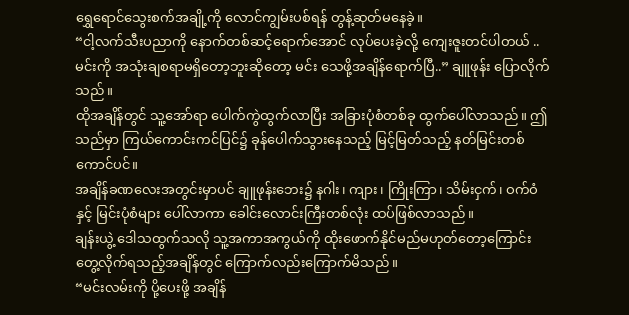ရွှေရောင်သွေးစက်အချို့ကို လောင်ကျွမ်းပစ်ရန် တွန့်ဆုတ်မနေခဲ့။
“ငါ့လက်သီးပညာကို နောက်တစ်ဆင့်ရောက်အောင် လုပ်ပေးခဲ့လို့ ကျေးဇူးတင်ပါတယ် .. မင်းကို အသုံးချစရာမရှိတော့ဘူးဆိုတော့ မင်း သေဖို့အချိန်ရောက်ပြီ..” ချူဖုန်း ပြောလိုက်သည်။
ထိုအချိန်တွင် သူ့အော်ရာ ပေါက်ကွဲထွက်လာပြီး အခြားပုံစံတစ်ခု ထွက်ပေါ်လာသည်။ ဤသည်မှာ ကြယ်ကောင်းကင်ပြင်၌ ခုန်ပေါက်သွားနေသည့် မြင့်မြတ်သည့် နတ်မြင်းတစ်ကောင်ပင်။
အချိန်ခဏလေးအတွင်းမှာပင် ချူဖုန်းဘေး၌ နဂါး၊ ကျား၊ ကြိုးကြာ၊ သိမ်းငှက်၊ ဝက်ဝံနှင့် မြင်းပုံစံများ ပေါ်လာကာ ခေါင်းလောင်းကြီးတစ်လုံး ထပ်ဖြစ်လာသည်။
ချန်းယွဲ့ ဒေါသထွက်သလို သူ့အကာအကွယ်ကို ထိုးဖောက်နိုင်မည်မဟုတ်တော့ကြောင်း တွေ့လိုက်ရသည့်အချိန်တွင် ကြောက်လည်းကြောက်မိသည်။
“မင်းလမ်းကို ပို့ပေးဖို့ အချိန်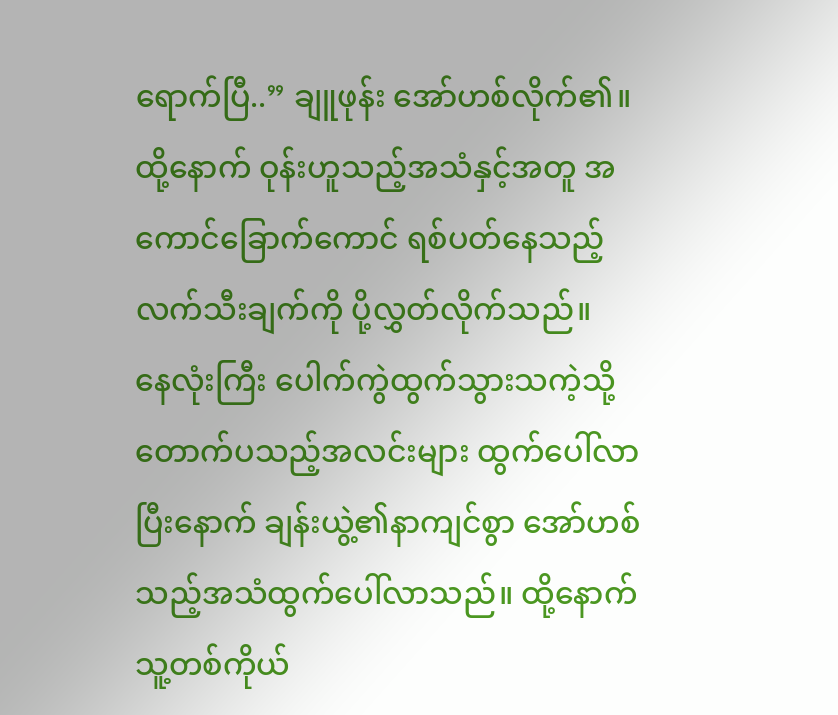ရောက်ပြီ..” ချူဖုန်း အော်ဟစ်လိုက်၏။
ထို့နောက် ဝုန်းဟူသည့်အသံနှင့်အတူ အကောင်ခြောက်ကောင် ရစ်ပတ်နေသည့် လက်သီးချက်ကို ပို့လွှတ်လိုက်သည်။
နေလုံးကြီး ပေါက်ကွဲထွက်သွားသကဲ့သို့ တောက်ပသည့်အလင်းများ ထွက်ပေါ်လာပြီးနောက် ချန်းယွဲ့၏နာကျင်စွာ အော်ဟစ်သည့်အသံထွက်ပေါ်လာသည်။ ထို့နောက် သူ့တစ်ကိုယ်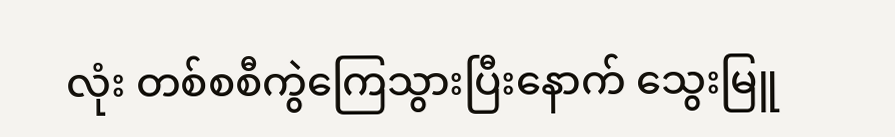လုံး တစ်စစီကွဲကြေသွားပြီးနောက် သွေးမြူ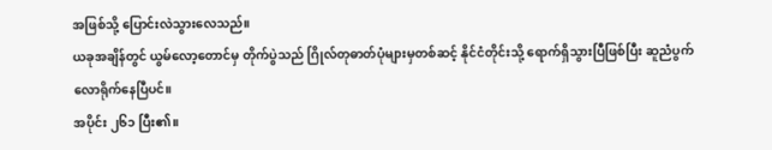အဖြစ်သို့ ပြောင်းလဲသွားလေသည်။
ယခုအချိန်တွင် ယွမ်လော့တောင်မှ တိုက်ပွဲသည် ဂြိုလ်တုဓာတ်ပုံများမှတစ်ဆင့် နိုင်ငံတိုင်းသို့ ရောက်ရှိသွားပြီဖြစ်ပြီး ဆူညံပွက်လောရိုက်နေပြီပင်။
အပိုင်း ၂၆၁ ပြီး၏။